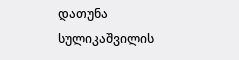დათუნა სულიკაშვილის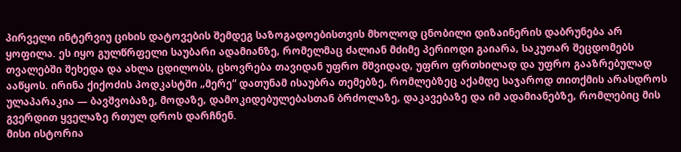პირველი ინტერვიუ ციხის დატოვების შემდეგ საზოგადოებისთვის მხოლოდ ცნობილი დიზაინერის დაბრუნება არ ყოფილა. ეს იყო გულწრფელი საუბარი ადამიანზე, რომელმაც ძალიან მძიმე პერიოდი გაიარა, საკუთარ შეცდომებს თვალებში შეხედა და ახლა ცდილობს, ცხოვრება თავიდან უფრო მშვიდად, უფრო ფრთხილად და უფრო გააზრებულად ააწყოს. ირინა ქიქოძის პოდკასტში „მერე“ დათუნამ ისაუბრა თემებზე, რომლებზეც აქამდე საჯაროდ თითქმის არასდროს ულაპარაკია — ბავშვობაზე, მოდაზე, დამოკიდებულებასთან ბრძოლაზე, დაკავებაზე და იმ ადამიანებზე, რომლებიც მის გვერდით ყველაზე რთულ დროს დარჩნენ.
მისი ისტორია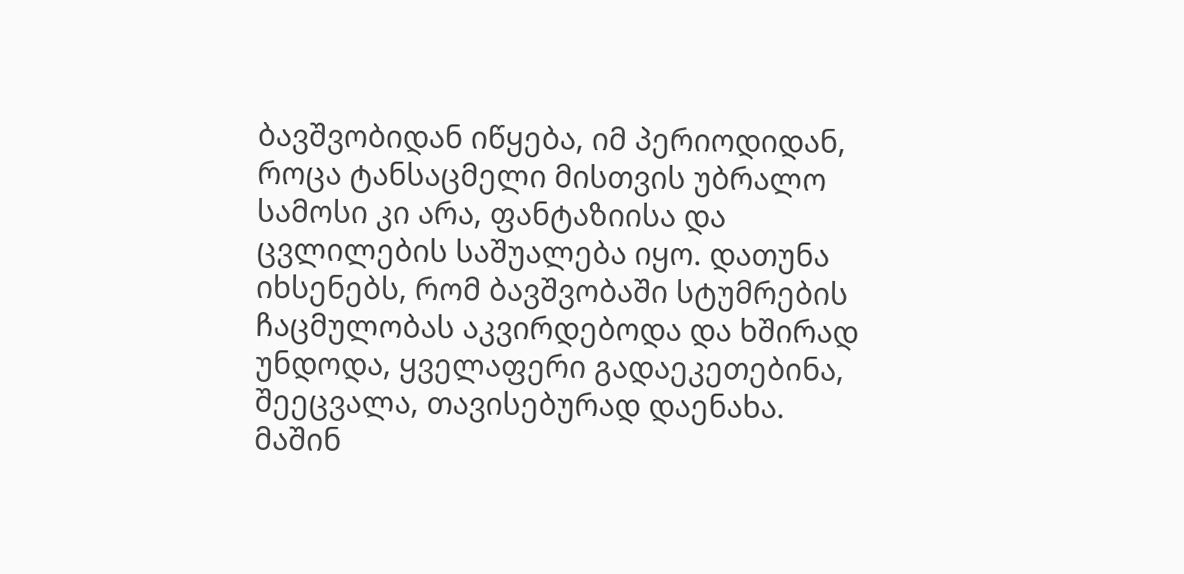ბავშვობიდან იწყება, იმ პერიოდიდან, როცა ტანსაცმელი მისთვის უბრალო სამოსი კი არა, ფანტაზიისა და ცვლილების საშუალება იყო. დათუნა იხსენებს, რომ ბავშვობაში სტუმრების ჩაცმულობას აკვირდებოდა და ხშირად უნდოდა, ყველაფერი გადაეკეთებინა, შეეცვალა, თავისებურად დაენახა. მაშინ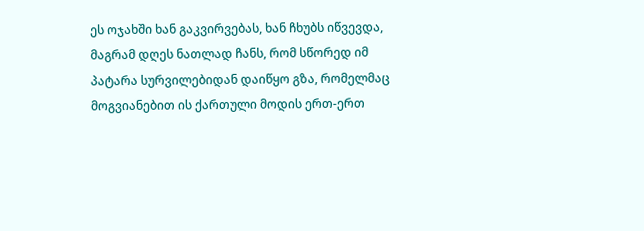ეს ოჯახში ხან გაკვირვებას, ხან ჩხუბს იწვევდა, მაგრამ დღეს ნათლად ჩანს, რომ სწორედ იმ პატარა სურვილებიდან დაიწყო გზა, რომელმაც მოგვიანებით ის ქართული მოდის ერთ-ერთ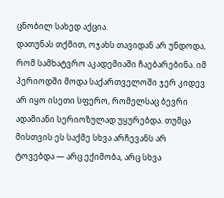ცნობილ სახედ აქცია.
დათუნას თქმით, ოჯახს თავიდან არ უნდოდა, რომ სამხატვრო აკადემიაში ჩაებარებინა. იმ პერიოდში მოდა საქართველოში ჯერ კიდევ არ იყო ისეთი სფერო, რომელსაც ბევრი ადამიანი სერიოზულად უყურებდა. თუმცა მისთვის ეს საქმე სხვა არჩევანს არ ტოვებდა — არც ექიმობა, არც სხვა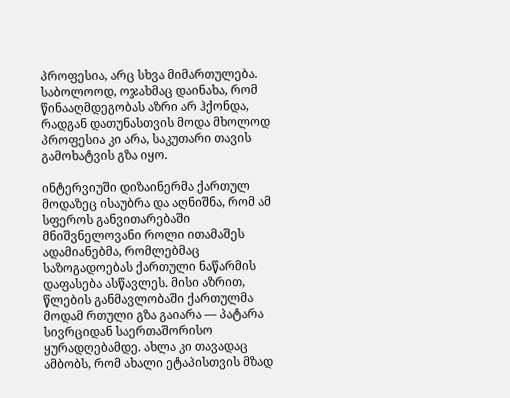პროფესია, არც სხვა მიმართულება. საბოლოოდ, ოჯახმაც დაინახა, რომ წინააღმდეგობას აზრი არ ჰქონდა, რადგან დათუნასთვის მოდა მხოლოდ პროფესია კი არა, საკუთარი თავის გამოხატვის გზა იყო.

ინტერვიუში დიზაინერმა ქართულ მოდაზეც ისაუბრა და აღნიშნა, რომ ამ სფეროს განვითარებაში მნიშვნელოვანი როლი ითამაშეს ადამიანებმა, რომლებმაც საზოგადოებას ქართული ნაწარმის დაფასება ასწავლეს. მისი აზრით, წლების განმავლობაში ქართულმა მოდამ რთული გზა გაიარა — პატარა სივრციდან საერთაშორისო ყურადღებამდე. ახლა კი თავადაც ამბობს, რომ ახალი ეტაპისთვის მზად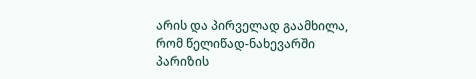არის და პირველად გაამხილა, რომ წელიწად-ნახევარში პარიზის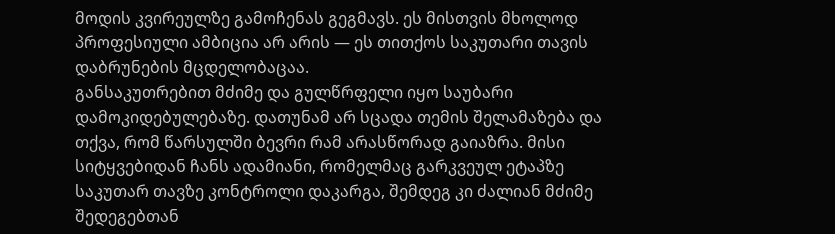მოდის კვირეულზე გამოჩენას გეგმავს. ეს მისთვის მხოლოდ პროფესიული ამბიცია არ არის — ეს თითქოს საკუთარი თავის დაბრუნების მცდელობაცაა.
განსაკუთრებით მძიმე და გულწრფელი იყო საუბარი დამოკიდებულებაზე. დათუნამ არ სცადა თემის შელამაზება და თქვა, რომ წარსულში ბევრი რამ არასწორად გაიაზრა. მისი სიტყვებიდან ჩანს ადამიანი, რომელმაც გარკვეულ ეტაპზე საკუთარ თავზე კონტროლი დაკარგა, შემდეგ კი ძალიან მძიმე შედეგებთან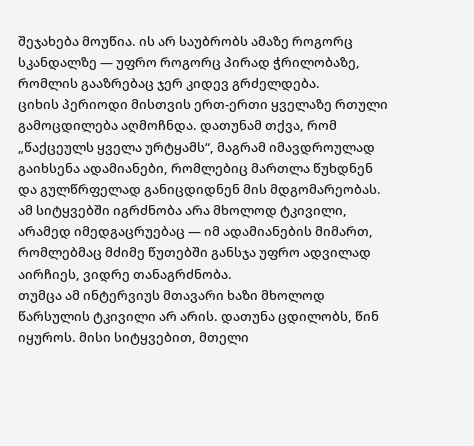შეჯახება მოუწია. ის არ საუბრობს ამაზე როგორც სკანდალზე — უფრო როგორც პირად ჭრილობაზე, რომლის გააზრებაც ჯერ კიდევ გრძელდება.
ციხის პერიოდი მისთვის ერთ-ერთი ყველაზე რთული გამოცდილება აღმოჩნდა. დათუნამ თქვა, რომ „წაქცეულს ყველა ურტყამს“, მაგრამ იმავდროულად გაიხსენა ადამიანები, რომლებიც მართლა წუხდნენ და გულწრფელად განიცდიდნენ მის მდგომარეობას. ამ სიტყვებში იგრძნობა არა მხოლოდ ტკივილი, არამედ იმედგაცრუებაც — იმ ადამიანების მიმართ, რომლებმაც მძიმე წუთებში განსჯა უფრო ადვილად აირჩიეს, ვიდრე თანაგრძნობა.
თუმცა ამ ინტერვიუს მთავარი ხაზი მხოლოდ წარსულის ტკივილი არ არის. დათუნა ცდილობს, წინ იყუროს. მისი სიტყვებით, მთელი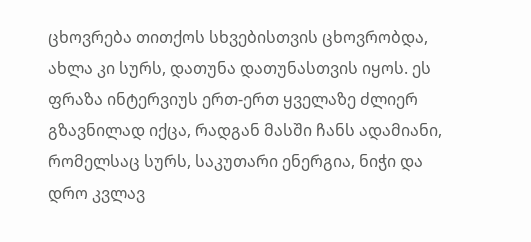ცხოვრება თითქოს სხვებისთვის ცხოვრობდა, ახლა კი სურს, დათუნა დათუნასთვის იყოს. ეს ფრაზა ინტერვიუს ერთ-ერთ ყველაზე ძლიერ გზავნილად იქცა, რადგან მასში ჩანს ადამიანი, რომელსაც სურს, საკუთარი ენერგია, ნიჭი და დრო კვლავ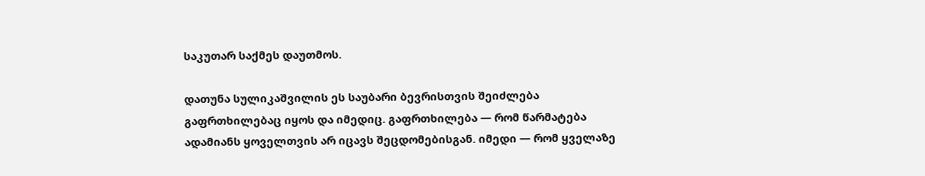საკუთარ საქმეს დაუთმოს.

დათუნა სულიკაშვილის ეს საუბარი ბევრისთვის შეიძლება გაფრთხილებაც იყოს და იმედიც. გაფრთხილება — რომ წარმატება ადამიანს ყოველთვის არ იცავს შეცდომებისგან. იმედი — რომ ყველაზე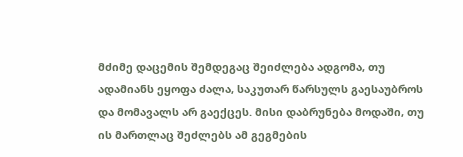მძიმე დაცემის შემდეგაც შეიძლება ადგომა, თუ ადამიანს ეყოფა ძალა, საკუთარ წარსულს გაესაუბროს და მომავალს არ გაექცეს. მისი დაბრუნება მოდაში, თუ ის მართლაც შეძლებს ამ გეგმების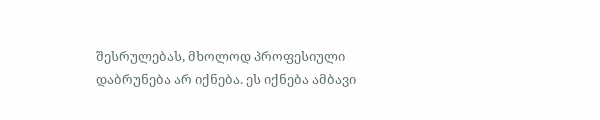შესრულებას, მხოლოდ პროფესიული დაბრუნება არ იქნება. ეს იქნება ამბავი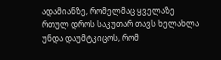ადამიანზე, რომელმაც ყველაზე რთულ დროს საკუთარ თავს ხელახლა უნდა დაუმტკიცოს, რომ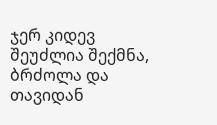ჯერ კიდევ შეუძლია შექმნა, ბრძოლა და თავიდან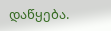დაწყება.